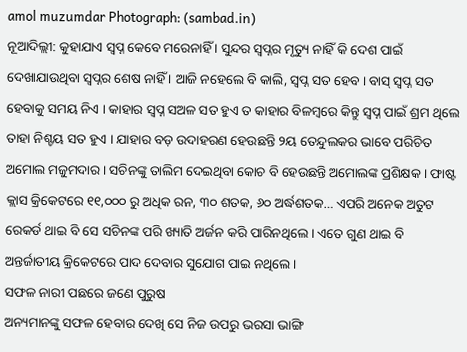amol muzumdar Photograph: (sambad.in)
ନୂଆଦିଲ୍ଲୀ: କୁହାଯାଏ ସ୍ବପ୍ନ କେବେ ମରେନାହିଁ । ସୁନ୍ଦର ସ୍ବପ୍ନର ମୃତ୍ୟୁ ନାହିଁ କି ଦେଶ ପାଇଁ ଦେଖାଯାଉଥିବା ସ୍ବପ୍ନର ଶେଷ ନାହିଁ । ଆଜି ନହେଲେ ବି କାଲି, ସ୍ବପ୍ନ ସତ ହେବ । ବାସ୍ ସ୍ବପ୍ନ ସତ ହେବାକୁ ସମୟ ନିଏ । କାହାର ସ୍ବପ୍ନ ସଅଳ ସତ ହୁଏ ତ କାହାର ବିଳମ୍ବରେ କିନ୍ତୁ ସ୍ବପ୍ନ ପାଇଁ ଶ୍ରମ ଥିଲେ ତାହା ନିଶ୍ଚୟ ସତ ହୁଏ । ଯାହାର ବଡ଼ ଉଦାହରଣ ହେଉଛନ୍ତି ୨ୟ ତେନ୍ଦୁଲକର ଭାବେ ପରିଚିତ ଅମୋଲ ମଜୁମଦାର । ସଚିନଙ୍କୁ ତାଲିମ ଦେଇଥିବା କୋଚ ବି ହେଉଛନ୍ତି ଅମୋଲଙ୍କ ପ୍ରଶିକ୍ଷକ । ଫାଷ୍ଟ କ୍ଲାସ କ୍ରିକେଟରେ ୧୧,୦୦୦ ରୁ ଅଧିକ ରନ, ୩୦ ଶତକ, ୬୦ ଅର୍ଦ୍ଧଶତକ… ଏପରି ଅନେକ ଅତୁଟ ରେକର୍ଡ ଥାଇ ବି ସେ ସଚିନଙ୍କ ପରି ଖ୍ୟାତି ଅର୍ଜନ କରି ପାରିନଥିଲେ । ଏତେ ଗୁଣ ଥାଇ ବି ଅନ୍ତର୍ଜାତୀୟ କ୍ରିକେଟରେ ପାଦ ଦେବାର ସୁଯୋଗ ପାଇ ନଥିଲେ।
ସଫଳ ନାରୀ ପଛରେ ଜଣେ ପୁରୁଷ
ଅନ୍ୟମାନଙ୍କୁ ସଫଳ ହେବାର ଦେଖି ସେ ନିଜ ଉପରୁ ଭରସା ଭାଙ୍ଗି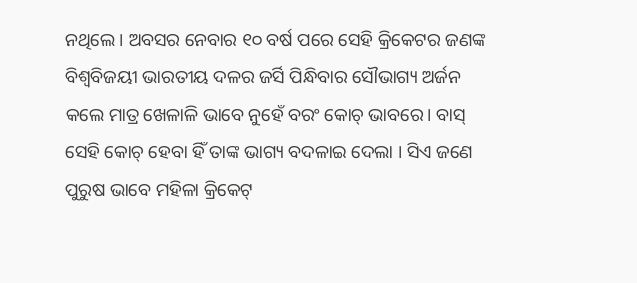ନଥିଲେ । ଅବସର ନେବାର ୧୦ ବର୍ଷ ପରେ ସେହି କ୍ରିକେଟର ଜଣଙ୍କ ବିଶ୍ୱବିଜୟୀ ଭାରତୀୟ ଦଳର ଜର୍ସି ପିନ୍ଧିବାର ସୌଭାଗ୍ୟ ଅର୍ଜନ କଲେ ମାତ୍ର ଖେଳାଳି ଭାବେ ନୁହେଁ ବରଂ କୋଚ୍ ଭାବରେ। ବାସ୍ ସେହି କୋଚ୍ ହେବା ହିଁ ତାଙ୍କ ଭାଗ୍ୟ ବଦଳାଇ ଦେଲା । ସିଏ ଜଣେ ପୁରୁଷ ଭାବେ ମହିଳା କ୍ରିକେଟ୍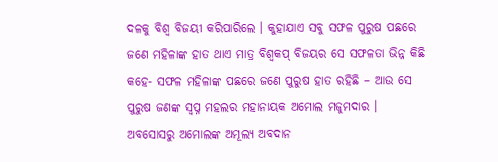ଦଳକୁ ବିଶ୍ବ ବିଜୟୀ କରିପାରିଲେ । କୁହାଯାଏ ସବୁ ସଫଳ ପୁରୁଷ ପଛରେ ଜଣେ ମହିଳାଙ୍କ ହାତ ଥାଏ ମାତ୍ର ବିଶ୍ବକପ୍ ବିଜୟର ସେ ସଫଳତା ଭିନ୍ନ କିଛି କହେ- ସଫଳ ମହିଳାଙ୍କ ପଛରେ ଜଣେ ପୁରୁଷ ହାତ ରହିଛି – ଆଉ ସେ ପୁରୁଷ ଜଣଙ୍କ ସ୍ବପ୍ନ ମହଲର ମହାନାୟକ ଅମୋଲ ମଜୁମଦାର ।
ଅବସୋସରୁ ଅମୋଲଙ୍କ ଅମୂଲ୍ୟ ଅବଦାନ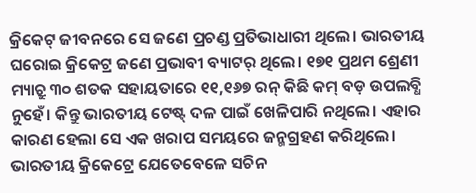କ୍ରିକେଟ୍ ଜୀବନରେ ସେ ଜଣେ ପ୍ରଚଣ୍ଡ ପ୍ରତିଭାଧାରୀ ଥିଲେ। ଭାରତୀୟ ଘରୋଇ କ୍ରିକେଟ୍ର ଜଣେ ପ୍ରଭାବୀ ବ୍ୟାଟର୍ ଥିଲେ। ୧୭୧ ପ୍ରଥମ ଶ୍ରେଣୀ ମ୍ୟାଚ୍ରୁ ୩୦ ଶତକ ସହାୟତାରେ ୧୧,୧୬୭ ରନ୍ କିଛି କମ୍ ବଡ଼ ଉପଲବ୍ଧି ନୁହେଁ। କିନ୍ତୁ ଭାରତୀୟ ଟେଷ୍ଟ୍ ଦଳ ପାଇଁ ଖେଳିପାରି ନଥିଲେ। ଏହାର କାରଣ ହେଲା ସେ ଏକ ଖରାପ ସମୟରେ ଜନ୍ମଗ୍ରହଣ କରିଥିଲେ। ଭାରତୀୟ କ୍ରିକେଟ୍ରେ ଯେତେବେଳେ ସଚିନ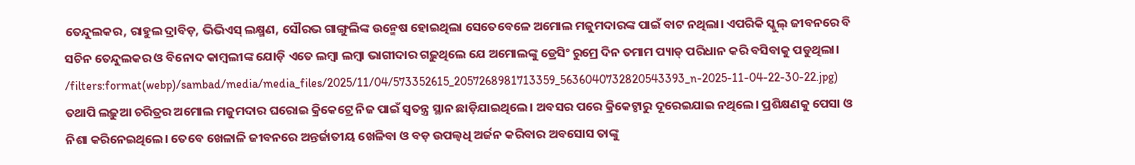ତେନ୍ଦୁଲକର, ରାହୁଲ ଦ୍ରାବିଡ଼, ଭିଭିଏସ୍ ଲକ୍ଷ୍ମଣ, ସୌରଭ ଗାଙ୍ଗୁଲିଙ୍କ ଉନ୍ମେଷ ହୋଇଥିଲା ସେତେବେଳେ ଅମୋଲ ମଜୁମଦାରଙ୍କ ପାଇଁ ବାଟ ନଥିଲା। ଏପରିକି ସ୍କୁଲ୍ ଜୀବନରେ ବି ସଚିନ ତେନ୍ଦୁଲକର ଓ ବିନୋଦ କାମ୍ବଲୀଙ୍କ ଯୋଡ଼ି ଏତେ ଲମ୍ବା ଲମ୍ବା ଭାଗୀଦାର ଗଢ଼ୁଥିଲେ ଯେ ଅମୋଲଙ୍କୁ ଡ୍ରେସିଂ ରୁମ୍ରେ ଦିନ ତମାମ ପ୍ୟାଡ୍ ପରିଧାନ କରି ବସିବାକୁ ପଡୁଥିଲା।
/filters:format(webp)/sambad/media/media_files/2025/11/04/573352615_2057268981713359_5636040732820543393_n-2025-11-04-22-30-22.jpg)
ତଥାପି ଲଢ଼ୁଆ ଚରିତ୍ରର ଅମୋଲ ମଜୁମଦାର ଘରୋଇ କ୍ରିକେଟ୍ରେ ନିଜ ପାଇଁ ସ୍ବତନ୍ତ୍ର ସ୍ଥାନ ଛାଡ଼ିଯାଇଥିଲେ। ଅବସର ପରେ କ୍ରିକେଟ୍ଠାରୁ ଦୂରେଇଯାଇ ନଥିଲେ। ପ୍ରଶିକ୍ଷଣକୁ ପେସା ଓ ନିଶା କରିନେଇଥିଲେ। ତେବେ ଖେଳାଳି ଜୀବନରେ ଅନ୍ତର୍ଜାତୀୟ ଖେଳିବା ଓ ବଡ଼ ଉପଲ୍ବଧି ଅର୍ଜନ କରିବାର ଅବସୋସ ତାଙ୍କୁ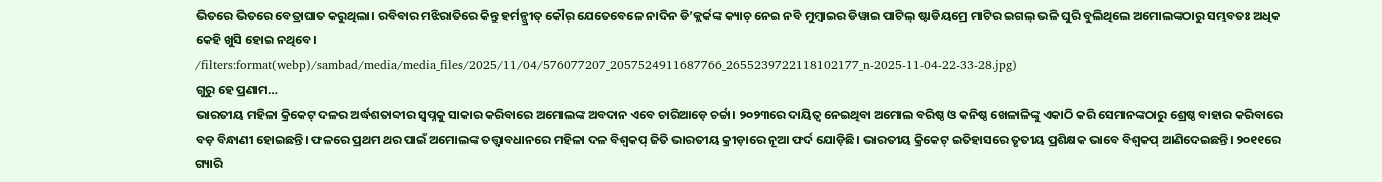ଭିତରେ ଭିତରେ ବେତ୍ରାଘାତ କରୁଥିଲା। ରବିବାର ମଝିରାତିରେ କିନ୍ତୁ ହର୍ମନ୍ପ୍ରୀତ୍ କୌର୍ ଯେତେବେଳେ ନାଦିନ ଡି’କ୍ଲର୍କଙ୍କ କ୍ୟାଚ୍ ନେଇ ନବି ମୁମ୍ବାଇର ଡିୱାଇ ପାଟିଲ୍ ଷ୍ଟାଡିୟମ୍ରେ ମାଟିର ଇଗଲ୍ ଭଳି ଘୁରି ବୁଲିଥିଲେ ଅମୋଲଙ୍କଠାରୁ ସମ୍ଭବତଃ ଅଧିକ କେହି ଖୁସି ହୋଇ ନଥିବେ।
/filters:format(webp)/sambad/media/media_files/2025/11/04/576077207_2057524911687766_2655239722118102177_n-2025-11-04-22-33-28.jpg)
ଗୁରୁ ହେ ପ୍ରଣାମ…
ଭାରତୀୟ ମହିଳା କ୍ରିକେଟ୍ ଦଳର ଅର୍ଦ୍ଧଶତାବ୍ଦୀର ସ୍ବପ୍ନକୁ ସାକାର କରିବାରେ ଅମୋଲଙ୍କ ଅବଦାନ ଏବେ ଚାରିଆଡ଼େ ଚର୍ଚ୍ଚା। ୨୦୨୩ରେ ଦାୟିତ୍ବ ନେଇଥିବା ଅମୋଲ ବରିଷ୍ଠ ଓ କନିଷ୍ଠ ଖେଳାଳିଙ୍କୁ ଏକାଠି କରି ସେମାନଙ୍କଠାରୁ ଶ୍ରେଷ୍ଠ ବାହାର କରିବାରେ ବଡ଼ ବିନ୍ଧାଣୀ ହୋଇଛନ୍ତି। ଫଳରେ ପ୍ରଥମ ଥର ପାଇଁ ଅମୋଲଙ୍କ ତତ୍ତ୍ବାବଧାନରେ ମହିଳା ଦଳ ବିଶ୍ବକପ୍ ଜିତି ଭାରତୀୟ କ୍ରୀଡ଼ାରେ ନୂଆ ଫର୍ଦ ଯୋଡ଼ିଛି। ଭାରତୀୟ କ୍ରିକେଟ୍ ଇତିହାସରେ ତୃତୀୟ ପ୍ରଶିକ୍ଷକ ଭାବେ ବିଶ୍ବକପ୍ ଆଣିଦେଇଛନ୍ତି। ୨୦୧୧ରେ ଗ୍ୟାରି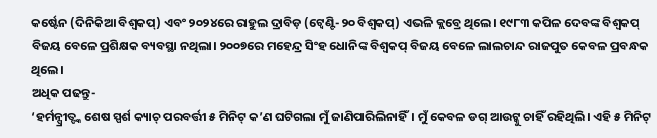କର୍ଷ୍ଟେନ (ଦିନିକିଆ ବିଶ୍ବକପ୍) ଏବଂ ୨୦୨୪ରେ ରାହୁଲ ଦ୍ରାବିଡ଼ (ଟ୍ବେଣ୍ଟି-୨୦ ବିଶ୍ବକପ୍) ଏଭଳି କ୍ଲବ୍ରେ ଥିଲେ। ୧୯୮୩ କପିଳ ଦେବଙ୍କ ବିଶ୍ବକପ୍ ବିଜୟ ବେଳେ ପ୍ରଶିକ୍ଷକ ବ୍ୟବସ୍ଥା ନଥିଲା। ୨୦୦୭ରେ ମହେନ୍ଦ୍ର ସିଂହ ଧୋନିଙ୍କ ବିଶ୍ବକପ୍ ବିଜୟ ବେଳେ ଲାଲଚାନ୍ଦ ରାଜପୁତ କେବଳ ପ୍ରବନ୍ଧକ ଥିଲେ।
ଅଧିକ ପଢନ୍ତୁ-
‘ହର୍ମନ୍ପ୍ରୀତ୍ଙ୍କ ଶେଷ ସ୍ପର୍ଶ କ୍ୟାଚ୍ ପରବର୍ତ୍ତୀ ୫ ମିନିଟ୍ କ’ଣ ଘଟିଗଲା ମୁଁ ଜାଣିପାରିଲିନାହିଁ। ମୁଁ କେବଳ ଡଗ୍ ଆଉଟ୍କୁ ଚାହିଁ ରହିଥିଲି। ଏହି ୫ ମିନିଟ୍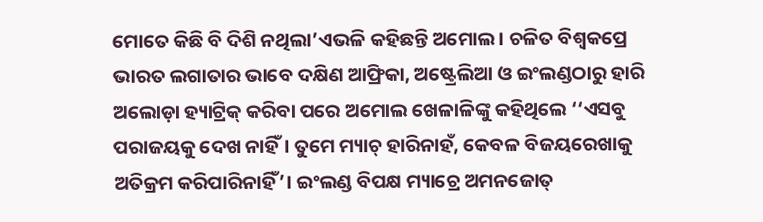ମୋତେ କିଛି ବି ଦିଶି ନଥିଲା’ଏଭଳି କହିଛନ୍ତି ଅମୋଲ। ଚଳିତ ବିଶ୍ବକପ୍ରେ ଭାରତ ଲଗାତାର ଭାବେ ଦକ୍ଷିଣ ଆଫ୍ରିକା, ଅଷ୍ଟ୍ରେଲିଆ ଓ ଇଂଲଣ୍ଡଠାରୁ ହାରି ଅଲୋଡ଼ା ହ୍ୟାଟ୍ରିକ୍ କରିବା ପରେ ଅମୋଲ ଖେଳାଳିଙ୍କୁ କହିଥିଲେ ‘‘ଏସବୁ ପରାଜୟକୁ ଦେଖ ନାହିଁ। ତୁମେ ମ୍ୟାଚ୍ ହାରିନାହଁ, କେବଳ ବିଜୟରେଖାକୁ ଅତିକ୍ରମ କରିପାରିନାହିଁ’। ଇଂଲଣ୍ଡ ବିପକ୍ଷ ମ୍ୟାଚ୍ରେ ଅମନଜୋତ୍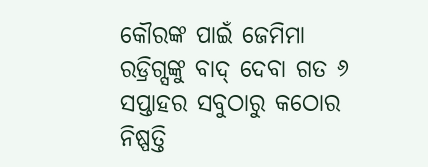କୌରଙ୍କ ପାଇଁ ଜେମିମା ରଡ୍ରିଗ୍ସଙ୍କୁ ବାଦ୍ ଦେବା ଗତ ୬ ସପ୍ତାହର ସବୁଠାରୁ କଠୋର ନିଷ୍ପତ୍ତି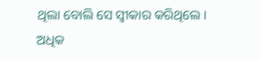ଥିଲା ବୋଲି ସେ ସ୍ବୀକାର କରିଥିଲେ।
ଅଧିକ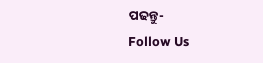ପଢନ୍ତୁ-
Follow Us